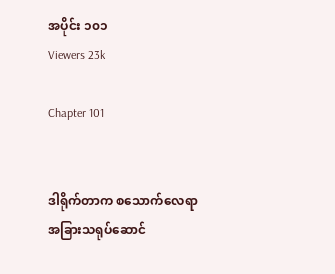အပိုင်း ၁၀၁
Viewers 23k

Chapter 101


ဒါရိုက်တာက စသောက်လေရာ အခြားသရုပ်ဆောင်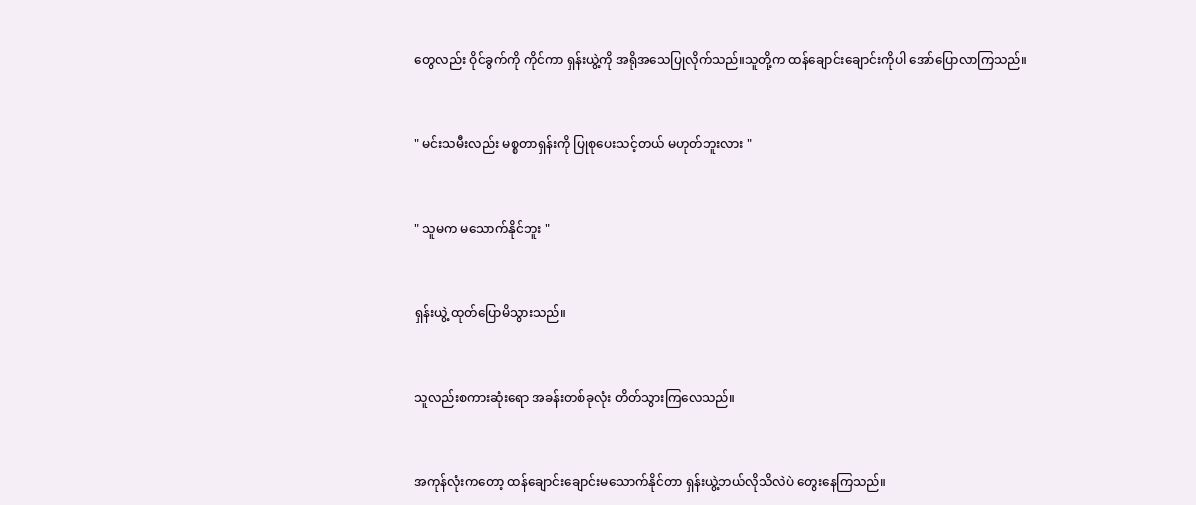တွေလည်း ဝိုင်ခွက်ကို ကိုင်ကာ ရှန်းယွဲ့ကို အရိုအသေပြုလိုက်သည်။သူတို့က ထန်ချောင်းချောင်းကိုပါ အော်ပြောလာကြသည်။


" မင်းသမီးလည်း မစ္စတာရှန်းကို ပြုစုပေးသင့်တယ် မဟုတ်ဘူးလား "


" သူမက မသောက်နိုင်ဘူး "


ရှန်းယွဲ့ ထုတ်ပြောမိသွားသည်။


သူလည်းစကားဆုံးရော အခန်းတစ်ခုလုံး တိတ်သွားကြလေသည်။


အကုန်လုံးကတော့ ထန်ချောင်းချောင်းမသောက်နိုင်တာ ရှန်းယွဲ့ဘယ်လိုသိလဲပဲ တွေးနေကြသည်။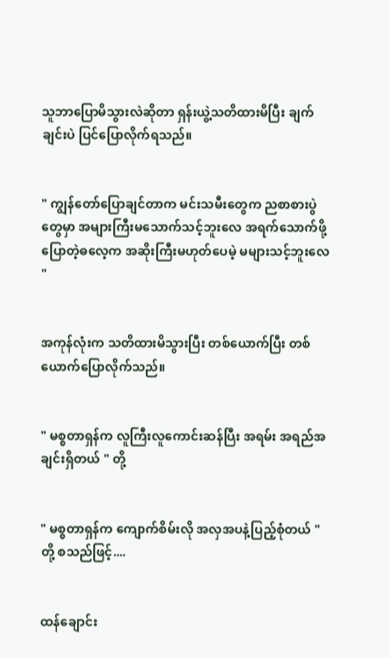သူဘာပြောမိသွားလဲဆိုတာ ရှန်းယွဲ့သတိထားမိပြီး ချက်ချင်းပဲ ပြင်ပြောလိုက်ရသည်။


" ကျွန်တော်ပြောချင်တာက မင်းသမီးတွေက ညစာစားပွဲတွေမှာ အများကြီးမသောက်သင့်ဘူးလေ အရက်သောက်ဖို့ ပြောတဲ့ဓလေ့က အဆိုးကြီးမဟုတ်ပေမဲ့ မများသင့်ဘူးလေ "


အကုန်လုံးက သတိထားမိသွားပြီး တစ်ယောက်ပြီး တစ်ယောက်ပြောလိုက်သည်။


" မစ္စတာရှန်က လူကြီးလူကောင်းဆန်ပြီး အရမ်း အရည်အချင်းရှိတယ် " တို့


" မစ္စတာရှန်က ကျောက်စိမ်းလို အလှအပနဲ့ပြည့်စုံတယ် " တို့ စသည်ဖြင့်....


ထန်ချောင်း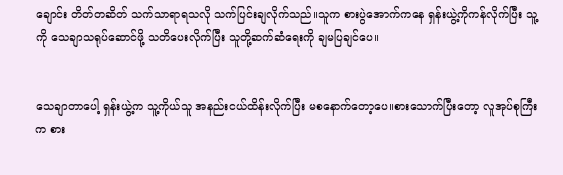ချောင်း တိတ်တဆိတ် သက်သာရာရသလို သက်ပြင်းချလိုက်သည်။သူက စားပွဲအောက်ကနေ ရှန်းယွဲ့ကိုကန်လိုက်ပြီး သူ့ကို သေချာသရုပ်ဆောင်ဖို့ သတိပေးလိုက်ပြီး သူတို့ဆက်ဆံရေးကို ချမပြချင်ပေ။


သေချာတာပေါ့ ရှန်းယွဲ့က သူ့ကိုယ်သူ အနည်းငယ်ထိန်းလိုက်ပြီး မစနောက်တော့ပေ။စားသောက်ပြီးတော့ လူအုပ်စုကြီးက စား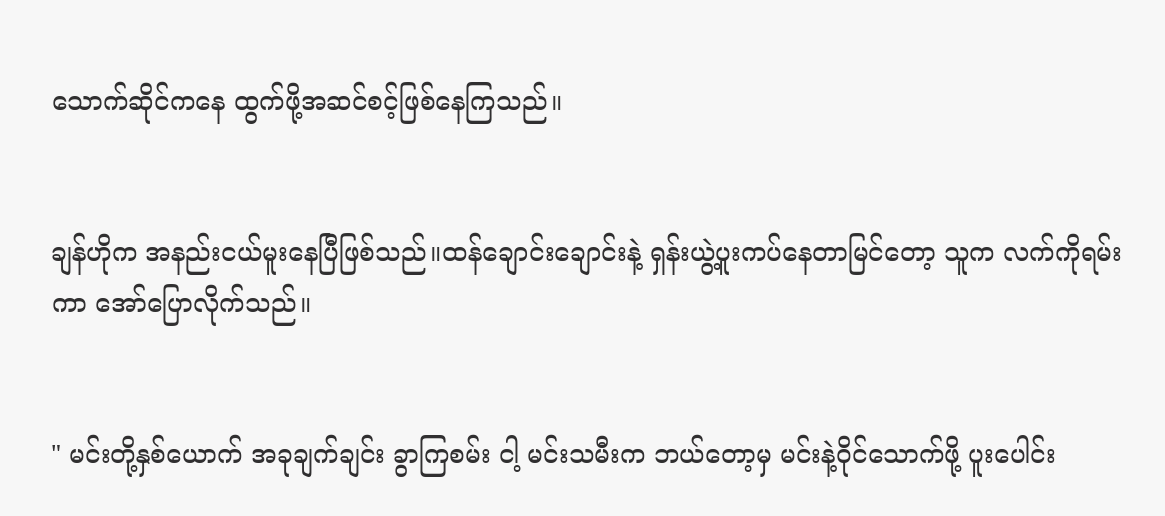သောက်ဆိုင်ကနေ ထွက်ဖို့အဆင်စင့်ဖြစ်နေကြသည်။


ချန်ဟိုက အနည်းငယ်မူးနေပြီဖြစ်သည်။ထန်ချောင်းချောင်းနဲ့ ရှန်းယွဲ့ပူးကပ်နေတာမြင်တော့ သူက လက်ကိုရမ်းကာ အော်ပြောလိုက်သည်။


" မင်းတို့နှစ်ယောက် အခုချက်ချင်း ခွာကြစမ်း ငါ့ မင်းသမီးက ဘယ်တော့မှ မင်းနဲ့ဝိုင်သောက်ဖို့ ပူးပေါင်း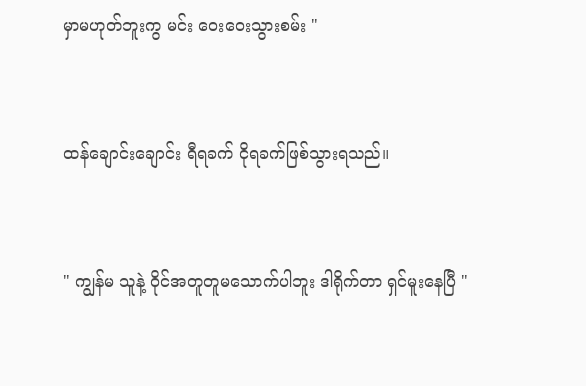မှာမဟုတ်ဘူးကွ မင်း ဝေးဝေးသွားစမ်း "


ထန်ချောင်းချောင်း ရီရခက် ငိုရခက်ဖြစ်သွားရသည်။


" ကျွန်မ သူနဲ့ ဝိုင်အတူတူမသောက်ပါဘူး ဒါရိုက်တာ ရှင်မူးနေပြီ "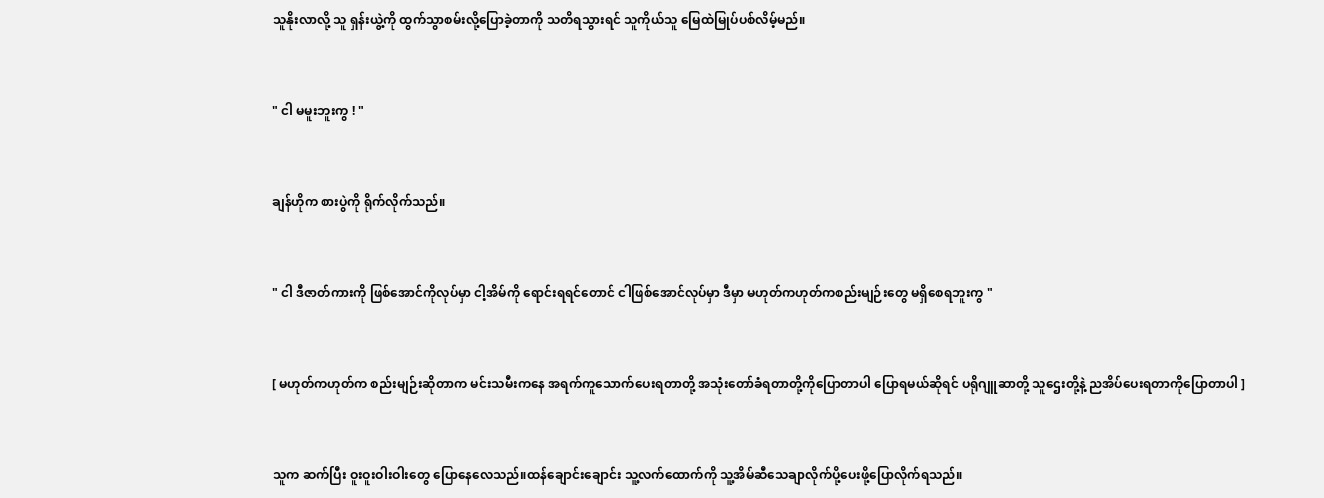သူနိုးလာလို့ သူ ရှန်းယွဲ့ကို ထွက်သွာစမ်းလို့ပြောခဲ့တာကို သတိရသွားရင် သူကိုယ်သူ မြေထဲမြုပ်ပစ်လိမ့်မည်။


" ငါ မမူးဘူးကွ ! "


ချန်ဟိုက စားပွဲကို ရိုက်လိုက်သည်။


" ငါ ဒီဇာတ်ကားကို ဖြစ်အောင်ကိုလုပ်မှာ ငါ့အိမ်ကို ရောင်းရရင်တောင် ငါဖြစ်အောင်လုပ်မှာ ဒီမှာ မဟုတ်ကဟုတ်ကစည်းမျဉ်းတွေ မရှိစေရဘူးကွ "


[ မဟုတ်ကဟုတ်က စည်းမျဉ်းဆိုတာက မင်းသမီးကနေ အရက်ကူသောက်ပေးရတာတို့ အသုံးတော်ခံရတာတို့ကိုပြောတာပါ ပြောရမယ်ဆိုရင် ပရိုဂျူဆာတို့ သူဌေးတို့နဲ့ ညအိပ်ပေးရတာကိုပြောတာပါ ]


သူက ဆက်ပြီး ဝူးဝူးဝါးဝါးတွေ ပြောနေလေသည်။ထန်ချောင်းချောင်း သူ့လက်ထောက်ကို သူ့အိမ်ဆီသေချာလိုက်ပို့ပေးဖို့ပြောလိုက်ရသည်။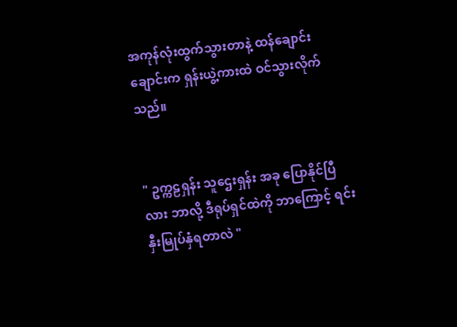အကုန်လုံးထွက်သွားတာနဲ့ ထန်ချောင်းချောင်းက ရှန်းယွဲ့ကားထဲ ဝင်သွားလိုက်သည်။


" ဥက္ကဠရှန်း သူဌေးရှန်း အခု ပြောနိုင်ပြီလား ဘာလို့ ဒီရုပ်ရှင်ထဲကို ဘာကြောင့် ရင်းနှီးမြုပ်နှံရတာလဲ "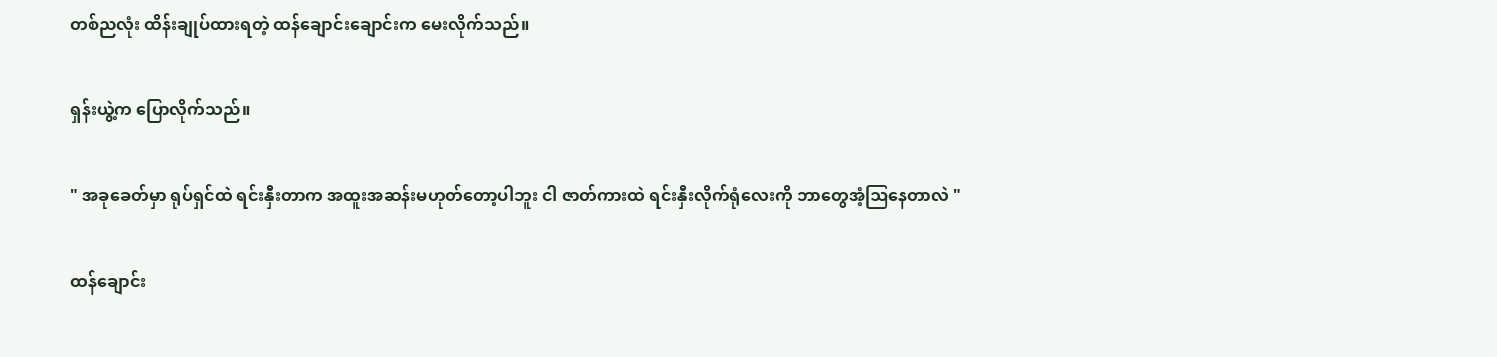တစ်ညလုံး ထိန်းချုပ်ထားရတဲ့ ထန်ချောင်းချောင်းက မေးလိုက်သည်။


ရှန်းယွဲ့က ပြောလိုက်သည်။


" အခုခေတ်မှာ ရုပ်ရှင်ထဲ ရင်းနှီးတာက အထူးအဆန်းမဟုတ်တော့ပါဘူး ငါ ဇာတ်ကားထဲ ရင်းနှီးလိုက်ရုံလေးကို ဘာတွေအံ့ဩနေတာလဲ "


ထန်ချောင်း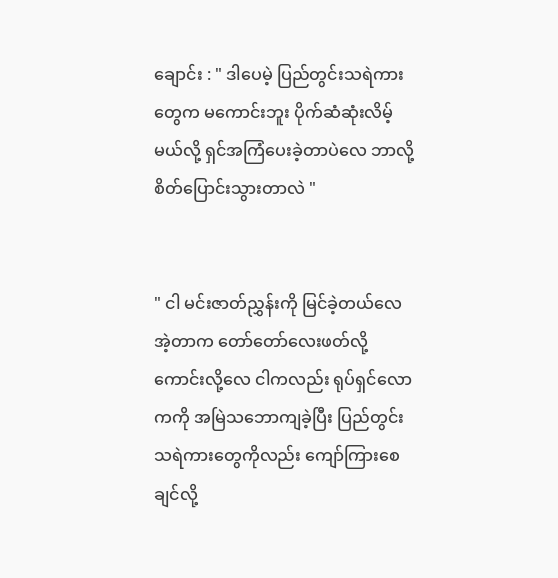ချောင်း : " ဒါပေမဲ့ ပြည်တွင်းသရဲကားတွေက မကောင်းဘူး ပိုက်ဆံဆုံးလိမ့်မယ်လို့ ရှင်အကြံပေးခဲ့တာပဲလေ ဘာလို့ စိတ်ပြောင်းသွားတာလဲ "


" ငါ မင်းဇာတ်ညွှန်းကို မြင်ခဲ့တယ်လေ  အဲ့တာက တော်တော်လေးဖတ်လို့ကောင်းလို့လေ ငါကလည်း ရုပ်ရှင်လောကကို အမြဲသဘောကျခဲ့ပြီး ပြည်တွင်းသရဲကားတွေကိုလည်း ကျော်ကြားစေချင်လို့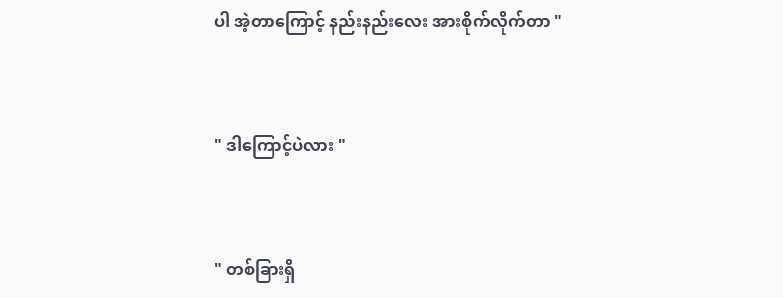ပါ အဲ့တာကြောင့် နည်းနည်းလေး အားစိုက်လိုက်တာ "


" ဒါကြောင့်ပဲလား "


" တစ်ခြားရှိ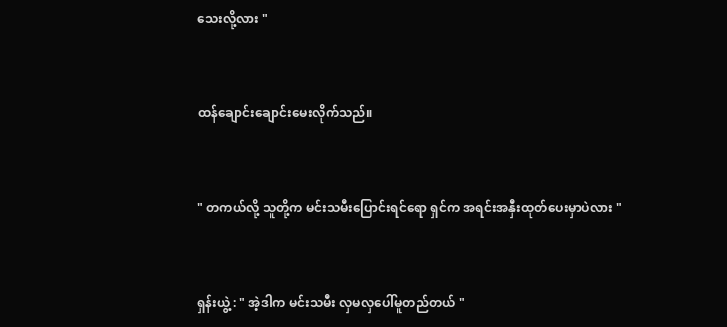သေးလို့လား "


ထန်ချောင်းချောင်းမေးလိုက်သည်။


" တကယ်လို့ သူတို့က မင်းသမီးပြောင်းရင်ရော ရှင်က အရင်းအနှီးထုတ်ပေးမှာပဲလား "


ရှန်းယွဲ့ : " အဲ့ဒါက မင်းသမီး လှမလှပေါ်မူတည်တယ် "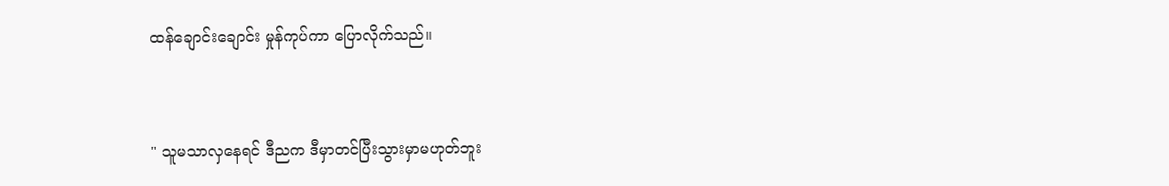ထန်ချောင်းချောင်း မှုန်ကုပ်ကာ ပြောလိုက်သည်။


" သူမသာလှနေရင် ဒီညက ဒီမှာတင်ပြီးသွားမှာမဟုတ်ဘူး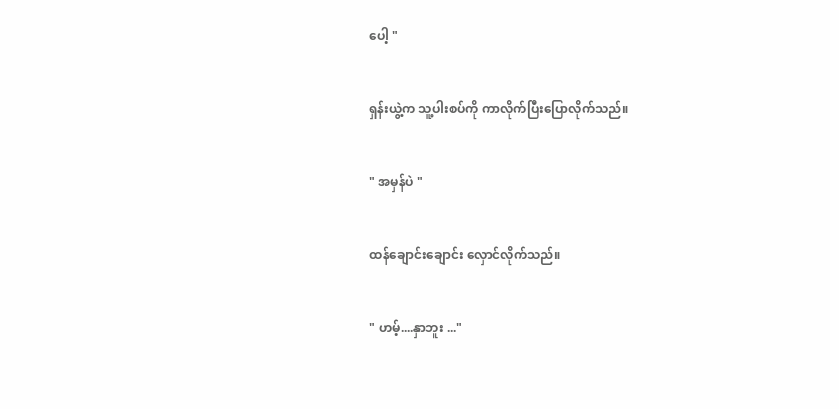ပေါ့ "


ရှန်းယွဲ့က သူ့ပါးစပ်ကို ကာလိုက်ပြီးပြောလိုက်သည်။


" အမှန်ပဲ "


ထန်ချောင်းချောင်း လှောင်လိုက်သည်။


" ဟမ့်....နှာဘူး ..."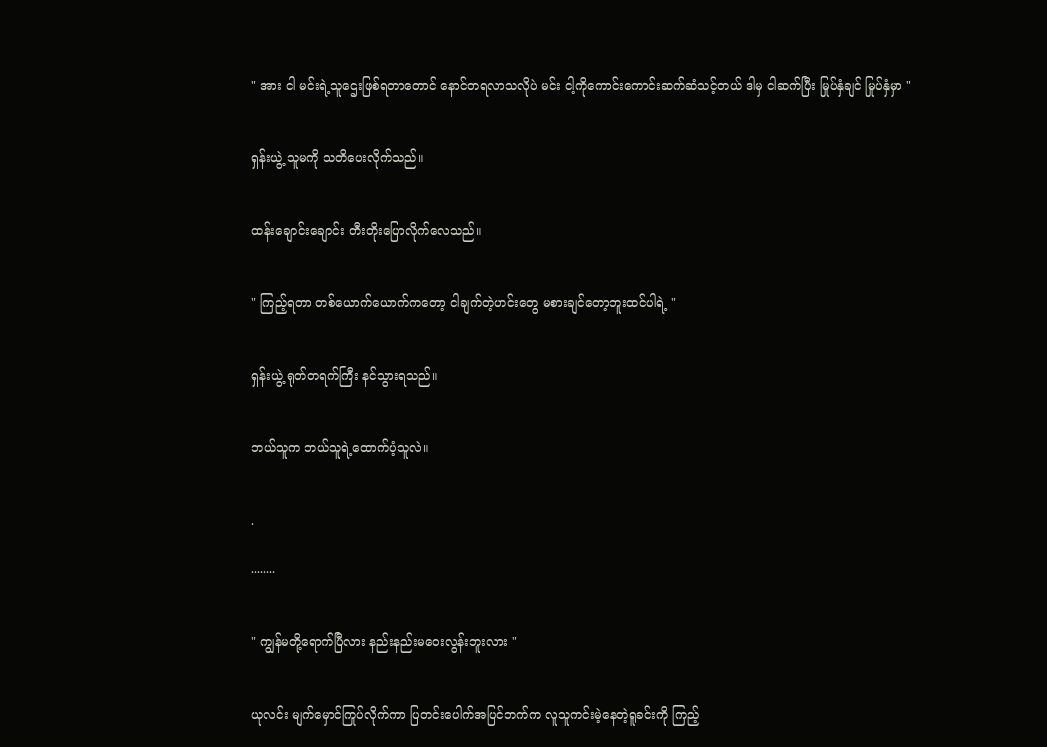" အား ငါ မင်းရဲ့သူဌေးဖြစ်ရတာတောင် နောင်တရလာသလိုပဲ မင်း ငါ့ကိုကောင်းကောင်းဆက်ဆံသင့်တယ် ဒါမှ ငါဆက်ပြီး မြုပ်နှံချင် မြုပ်နှံမှာ "


ရှန်းယွဲ့ သူမကို သတိပေးလိုက်သည်။


ထန်းချောင်းချောင်း တီးတိုးပြောလိုက်လေသည်။


" ကြည့်ရတာ တစ်ယောက်ယောက်ကတော့ ငါချက်တဲ့ဟင်းတွေ မစားချင်တော့ဘူးထင်ပါရဲ့ "


ရှန်းယွဲ့ ရုတ်တရက်ကြီး နင်သွားရသည်။


ဘယ်သူက ဘယ်သူရဲ့ထောက်ပံ့သူလဲ။


.

........


" ကျွန်မတို့ရောက်ပြီလား နည်းနည်းမဝေးလွန်းဘူးလား "


ယုလင်း မျက်မှောင်ကြုပ်လိုက်ကာ ပြတင်းပေါက်အပြင်ဘက်က လူသူကင်းမဲ့နေတဲ့ရူခင်းကို ကြည့်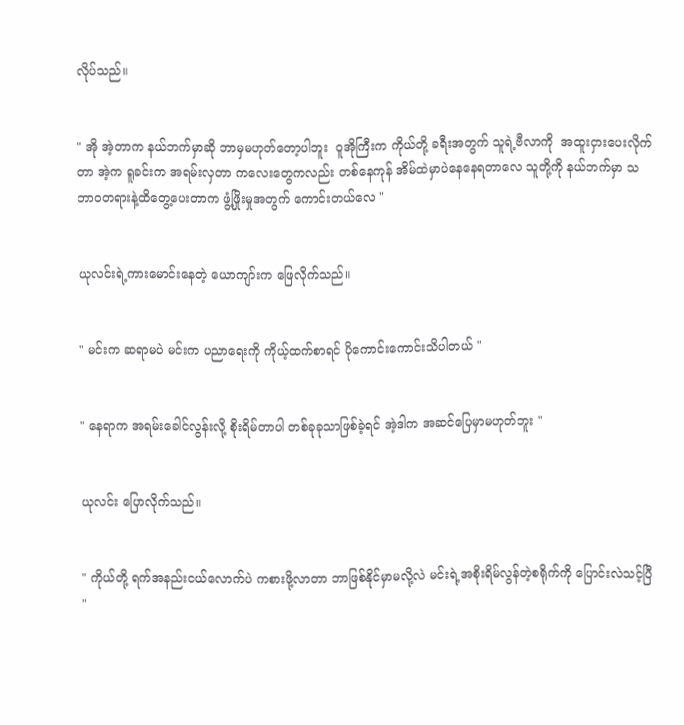လိုပ်သည်။


" အို အဲ့တာက နယ်ဘက်မှာဆို ဘာမှမဟုတ်တော့ပါဘူး  ဝူအိုကြီးက ကိုယ်တို့ ခရီးအတွက် သူရဲ့ဗီလာကို  အထူးငှားပေးလိုက်တာ အဲ့က ရူခင်းက အရမ်းလှတာ ကလေးတွေကလည်း တစ်နေကုန် အိမ်ထဲမှာပဲနေနေရတာလေ သူတို့ကို နယ်ဘက်မှာ သဘာဝတရားနဲ့ထိတွေ့ပေးတာက ဖွံ့ဖြိုးမှုအတွက် ကောင်းတယ်လေ "


ယုလင်းရဲ့ကားမောင်းနေ‌တဲ့ ယောကျာ်းက ဖြေလိုက်သည်။


" မင်းက ဆရာမပဲ မင်းက ပညာရေးကို ကိုယ့်ထက်စာရင် ပိုကောင်းကောင်းသိပါတယ် "


" နေရာက အရမ်းခေါင်လွန်းလို့ စိုးရိမ်တာပါ တစ်ခုခုသာဖြစ်ခဲ့ရင် အဲ့ဒါက အဆင်ပြေမှာမဟုတ်ဘူး "


ယုလင်း ပြောလိုက်သည်။


" ကိုယ်တို့ ရက်အနည်းငယ်လောက်ပဲ ကစားဖို့လာတာ ဘာဖြစ်နိုင်မှာမလို့လဲ မင်းရဲ့အစိုးရိမ်လွန်တဲ့စရိုက်ကို ပြောင်းလဲသင့်ပြီ  "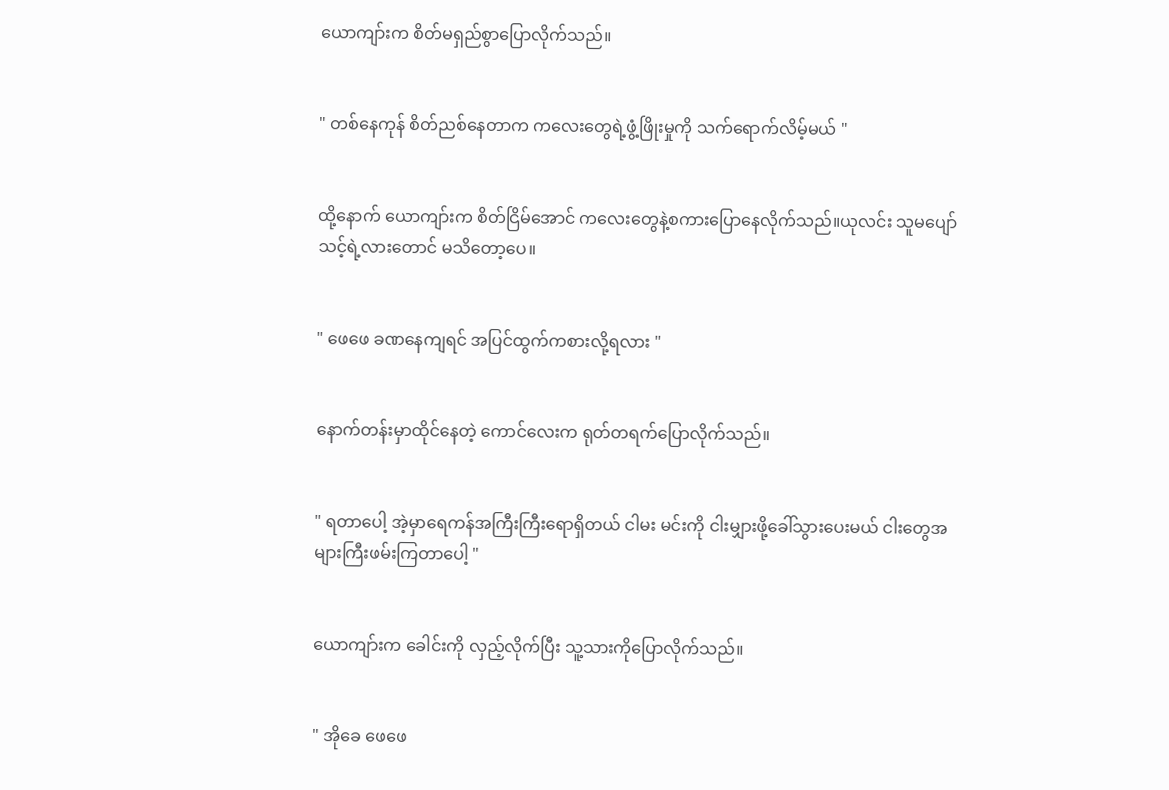ယောကျာ်းက စိတ်မရှည်စွာပြောလိုက်သည်။


" တစ်နေကုန် စိတ်ညစ်နေတာက ကလေးတွေရဲ့ဖွံ့ဖြိုးမှုကို သက်ရောက်လိမ့်မယ် "


ထို့နောက် ယောကျာ်းက စိတ်ငြိမ်အောင် ကလေးတွေနဲ့စကားပြောနေလိုက်သည်။ယုလင်း သူမပျော်သင့်ရဲ့လားတောင် မသိတော့ပေ။


" ဖေဖေ ခဏနေကျရင် အပြင်ထွက်ကစားလို့ရလား "


နောက်တန်းမှာထိုင်နေတဲ့ ကောင်လေးက ရုတ်တရက်ပြောလိုက်သည်။


" ရတာပေါ့ အဲ့မှာရေကန်အကြီးကြီးရောရှိတယ် ငါမး မင်းကို ငါးမျှားဖို့ခေါ်သွားပေးမယ် ငါးတွေအများကြီးဖမ်းကြတာပေါ့ "


ယောကျာ်းက ခေါင်းကို လှည့်လိုက်ပြီး သူ့သားကိုပြောလိုက်သည်။


" အိုခေ ဖေဖေ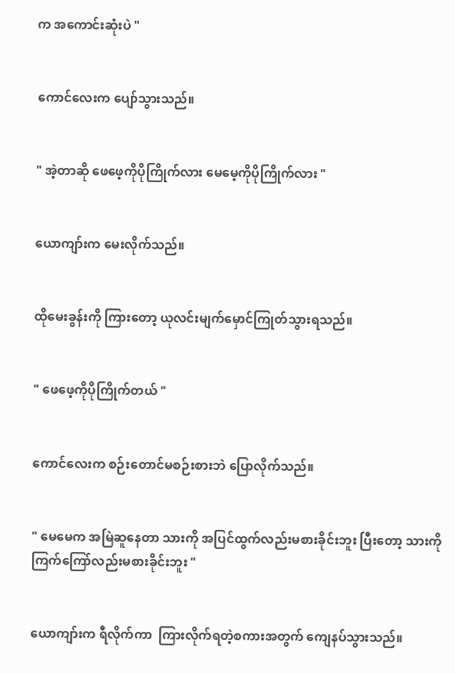က အကောင်းဆုံးပဲ "


ကောင်လေးက ပျော်သွားသည်။


" အဲ့တာဆို ဖေဖေ့ကိုပိုကြိုက်လား မေမေ့ကိုပိုကြိုက်လား "


ယောကျာ်းက မေးလိုက်သည်။


ထိုမေးခွန်းကို ကြားတော့ ယုလင်းမျက်မှောင်ကြုတ်သွားရသည်။


" ဖေဖေ့ကိုပိုကြိုက်တယ် "


ကောင်လေးက စဉ်းတောင်မစဉ်းစားဘဲ ပြောလိုက်သည်။


" မေမေက အမြဲဆူနေတာ သားကို အပြင်ထွက်လည်းမစားခိုင်းဘူး ပြီးတော့ သားကို ကြက်ကြော်လည်းမစားခိုင်းဘူး "


ယောကျာ်းက ရီလိုက်ကာ  ကြားလိုက်ရတဲ့စကားအတွက် ကျေနပ်သွားသည်။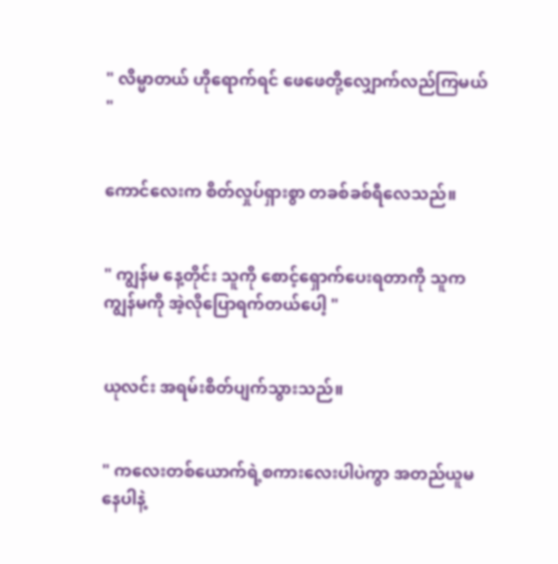" လိမ္မာတယ် ဟိုရောက်ရင် ဖေဖေတို့လျှောက်လည်ကြမယ် "


ကောင်လေးက စိတ်လှုပ်ရှားစွာ တခစ်ခစ်ရီလေသည်။


" ကျွန်မ နေ့တိုင်း သူကို စောင့်ရှောက်ပေးရတာကို သူက ကျွန်မကို အဲ့လိုပြောရက်တယ်ပေါ့ "


ယုလင်း အရမ်းစိတ်ပျက်သွားသည်။


" ကလေးတစ်ယောက်ရဲ့စကားလေးပါပဲကွာ အတည်ယူမနေပါနဲ့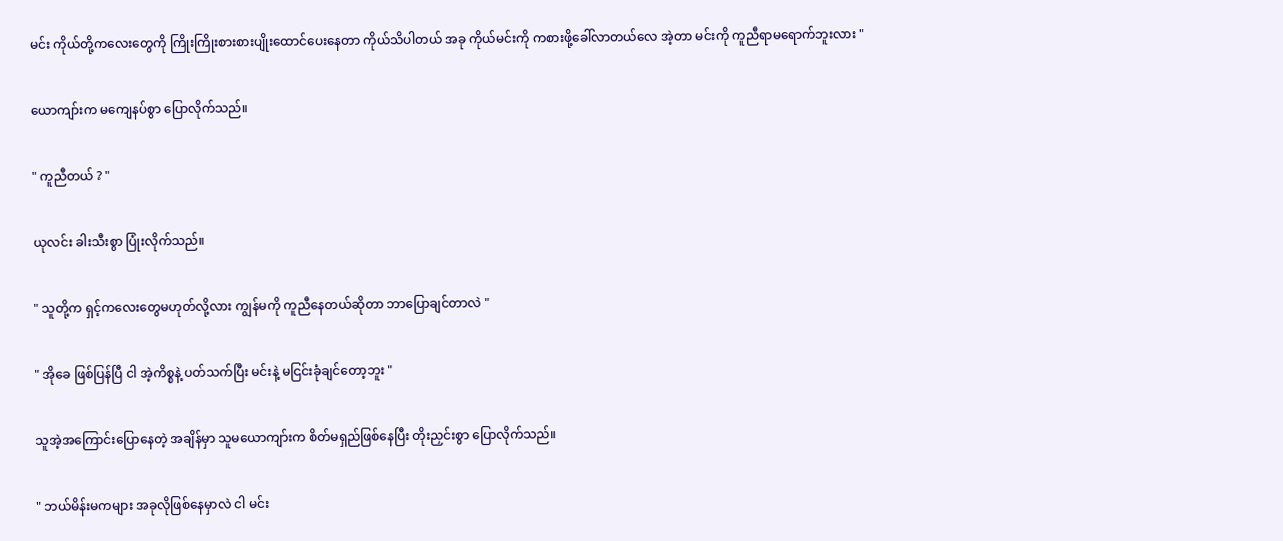မင်း ကိုယ်တို့ကလေးတွေကို ကြိုးကြိုးစားစားပျိုးထောင်ပေးနေတာ ကိုယ်သိပါတယ် အခု ကိုယ်မင်းကို ကစားဖို့ခေါ်လာတယ်လေ အဲ့တာ မင်းကို ကူညီရာမရောက်ဘူးလား "


ယောကျာ်းက မကျေနပ်စွာ ပြောလိုက်သည်။


" ကူညီတယ် ? "


ယုလင်း ခါးသီးစွာ ပြုံးလိုက်သည်။


" သူတို့က ရှင့်ကလေးတွေမဟုတ်လို့လား ကျွန်မကို ကူညီနေတယ်ဆိုတာ ဘာပြောချင်တာလဲ "


" အိုခေ ဖြစ်ပြန်ပြီ ငါ အဲ့ကိစ္စနဲ့ ပတ်သက်ပြီး မင်းနဲ့ မငြင်းခုံချင်တော့ဘူး "


သူအဲ့အကြောင်းပြောနေတဲ့ အချိန်မှာ သူမယောကျာ်းက စိတ်မရှည်ဖြစ်နေပြီး တိုးညှင်းစွာ ပြောလိုက်သည်။


" ဘယ်မိန်းမကများ အခုလိုဖြစ်နေမှာလဲ ငါ မင်း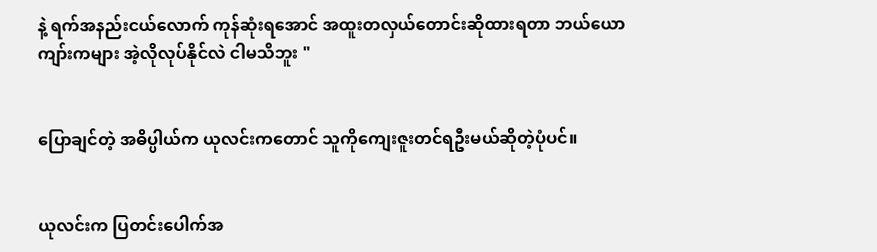နဲ့ ရက်အနည်းငယ်လောက် ကုန်ဆုံးရအောင် အထူးတလှယ်တောင်းဆိုထားရတာ ဘယ်ယောကျာ်းကများ အဲ့လိုလုပ်နိုင်လဲ ငါမသိဘူး "


ပြောချင်တဲ့ အဓိပ္ပါယ်က ယုလင်းကတောင် သူကိုကျေးဇူးတင်ရဦးမယ်ဆိုတဲ့ပုံပင်။


ယုလင်းက ပြတင်းပေါက်အ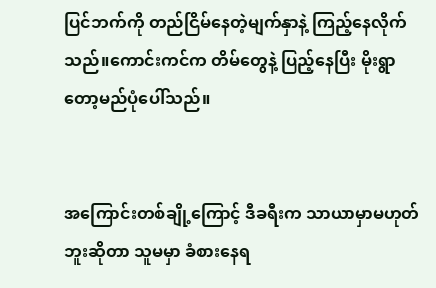ပြင်ဘက်ကို တည်ငြိမ်နေတဲ့မျက်နှာနဲ့ ကြည့်နေလိုက်သည်။ကောင်းကင်က တိမ်တွေနဲ့ ပြည့်နေပြီး မိုးရွာတော့မည်ပုံပေါ်သည်။


အကြောင်းတစ်ချို့ကြောင့် ဒီခရီးက သာယာမှာမဟုတ်ဘူးဆိုတာ သူမမှာ ခံစားနေရ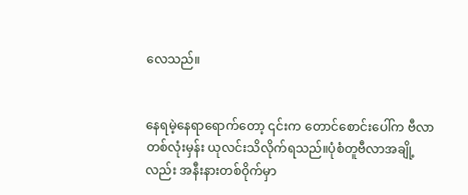လေသည်။


နေရမဲ့နေရာရောက်တော့ ၎င်းက တောင်‌စောင်းပေါ်က ဗီလာတစ်လုံးမှန်း ယုလင်းသိလိုက်ရသည်။ပုံစံတူဗီလာအချို့လည်း အနီးနားတစ်ဝိုက်မှာ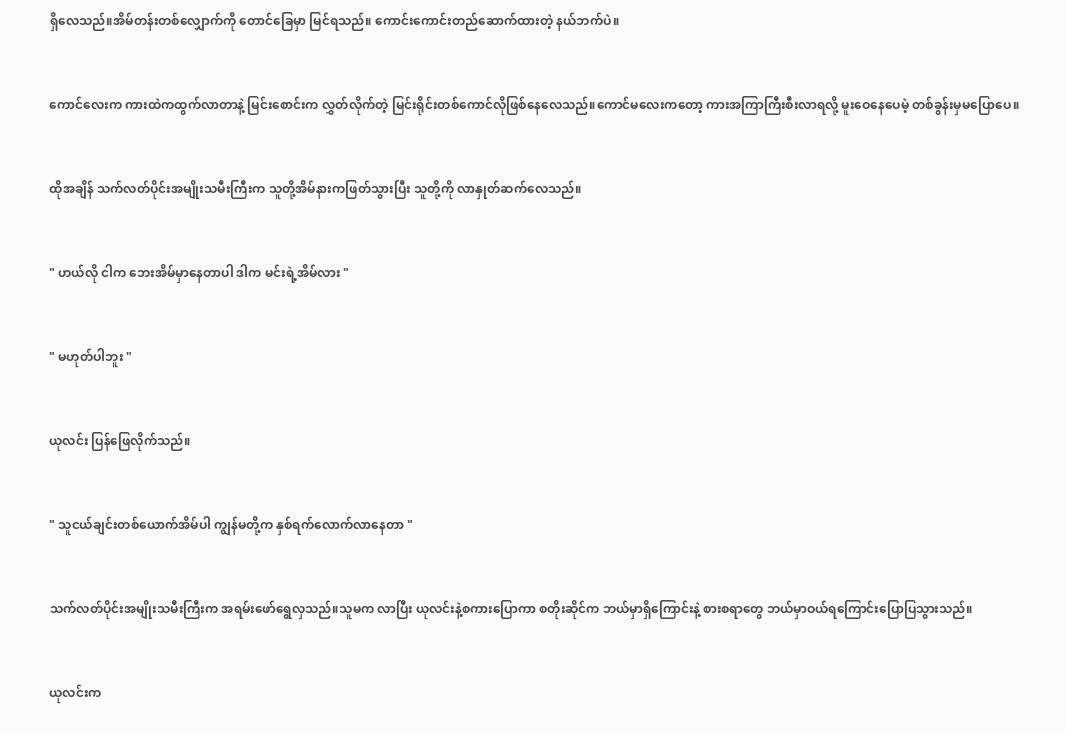ရှိလေသည်။အိမ်တန်းတစ်လျှောက်ကို တောင်ခြေမှာ မြင်ရသည်။ ကောင်းကောင်းတည်ဆောက်ထားတဲ့ နယ်ဘက်ပဲ။


ကောင်လေးက ကားထဲကထွက်လာတာနဲ့ မြင်းစောင်းက လွှတ်လိုက်တဲ့ မြင်းရိုင်းတစ်ကောင်လိုဖြစ်နေလေသည်။ကောင်မလေးကတော့ ကားအကြာကြီးစီးလာရလို့ မူးဝေနေပေမဲ့ တစ်ခွန်းမှမပြောပေ။


ထိုအချိန် သက်လတ်ပိုင်းအမျိုးသမီးကြီးက သူတို့အိမ်နားကဖြတ်သွားပြီး သူတို့ကို လာနှုတ်ဆက်လေသည်။


" ဟယ်လို ငါက ဘေးအိမ်မှာနေတာပါ ဒါက မင်းရဲ့အိမ်လား "


" မဟုတ်ပါဘူး "


ယုလင်း ပြန်ဖြေလိုက်သည်။


" သူငယ်ချင်းတစ်‌ယောက်အိမ်ပါ ကျွန်မတို့က နှစ်ရက်လောက်လာနေတာ "


သက်လတ်ပိုင်းအမျိုးသမီးကြီးက အရမ်းဖော်ရွေလှသည်။သူမက လာပြီး ယုလင်းနဲ့စကားပြောကာ စတိုးဆိုင်က ဘယ်မှာရှိကြောင်းနဲ့ စားစရာတွေ ဘယ်မှာဝယ်ရကြောင်းပြောပြသွားသည်။


ယုလင်းက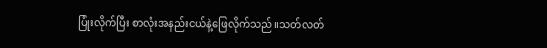ပြုံးလိုက်ပြီး စာလုံးအနည်းငယ်နဲ့ဖြေလိုက်သည်။သတ်လတ်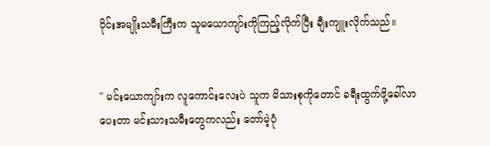ပိုင်းအမျိုးသမီးကြီးက သူမယောကျာ်းကိုကြည့်လိုက်ပြီး ချီးကျူးလိုက်သည်။


" မင်းယောကျာ်းက လူကောင်းလေးပဲ သူက မိသားစုကိုတောင် ခရီးထွက်ဖို့ခေါ်လာပေးတာ မင်းသားသမီးတွေကလည်း တော်မဲ့ပုံ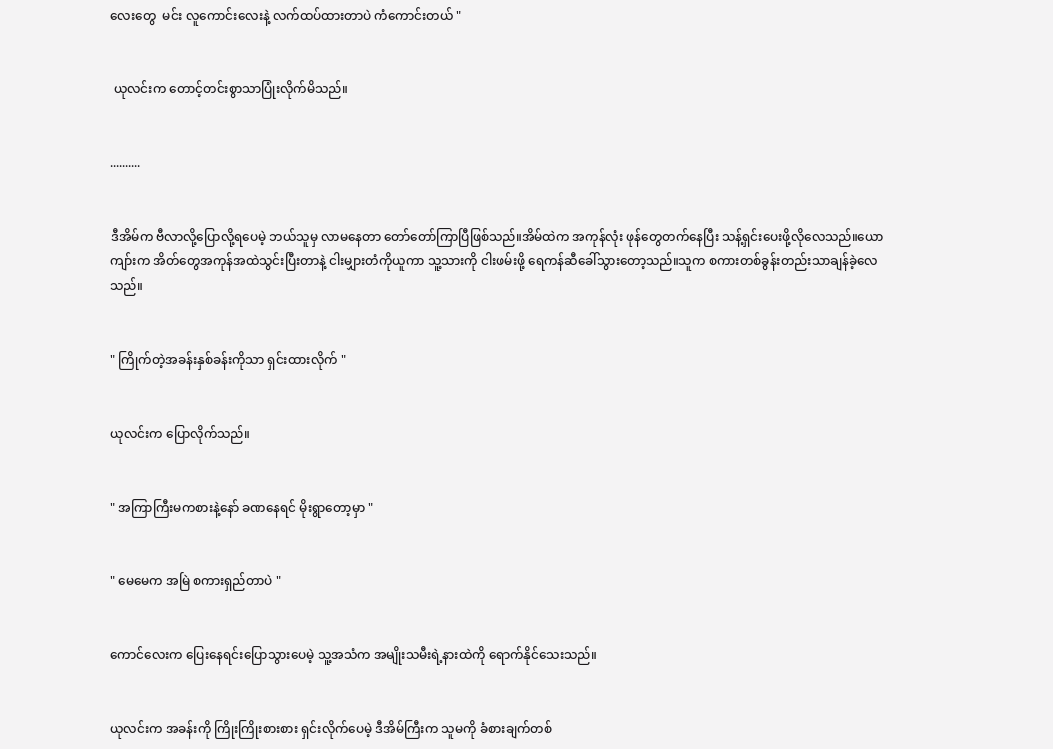လေးတွေ  မင်း လူကောင်းလေးနဲ့ လက်ထပ်ထားတာပဲ ကံကောင်းတယ် "


 ယုလင်းက တောင့်တင်းစွာသာပြုံးလိုက်မိသည်။


..........


ဒီအိမ်က ဗီလာလို့ပြောလို့ရပေမဲ့ ဘယ်သူမှ လာမနေတာ တော်တော်ကြာပြီဖြစ်သည်။အိမ်ထဲက အကုန်လုံး ဖုန်တွေတက်နေပြီး သန့်ရှင်းပေးဖို့လိုလေသည်။ယောကျာ်းက အိတ်တွေအကုန်အထဲသွင်းပြီးတာနဲ့ ငါးမျှားတံကိုယူကာ သူ့သားကို ငါးဖမ်းဖို့ ရေကန်ဆီခေါ်သွားတော့သည်။သူက စကားတစ်ခွန်းတည်းသာချန်ခဲ့လေသည်။


" ကြိုက်တဲ့အခန်းနှစ်ခန်းကိုသာ ရှင်းထားလိုက် "


ယုလင်းက ပြောလိုက်သည်။


" အကြာကြီးမကစားနဲ့နော် ခဏနေရင် မိုးရွာတော့မှာ "


" မေမေက အမြဲ စကားရှည်တာပဲ "


ကောင်လေးက ပြေးနေရင်းပြောသွားပေမဲ့ သူ့အသံက အမျိုးသမီးရဲ့နားထဲကို ရောက်နိုင်သေးသည်။


ယုလင်းက အခန်းကို ကြိုးကြိုးစားစား ရှင်းလိုက်ပေမဲ့ ဒီအိမ်ကြီးက သူမကို ခံစားချက်တစ်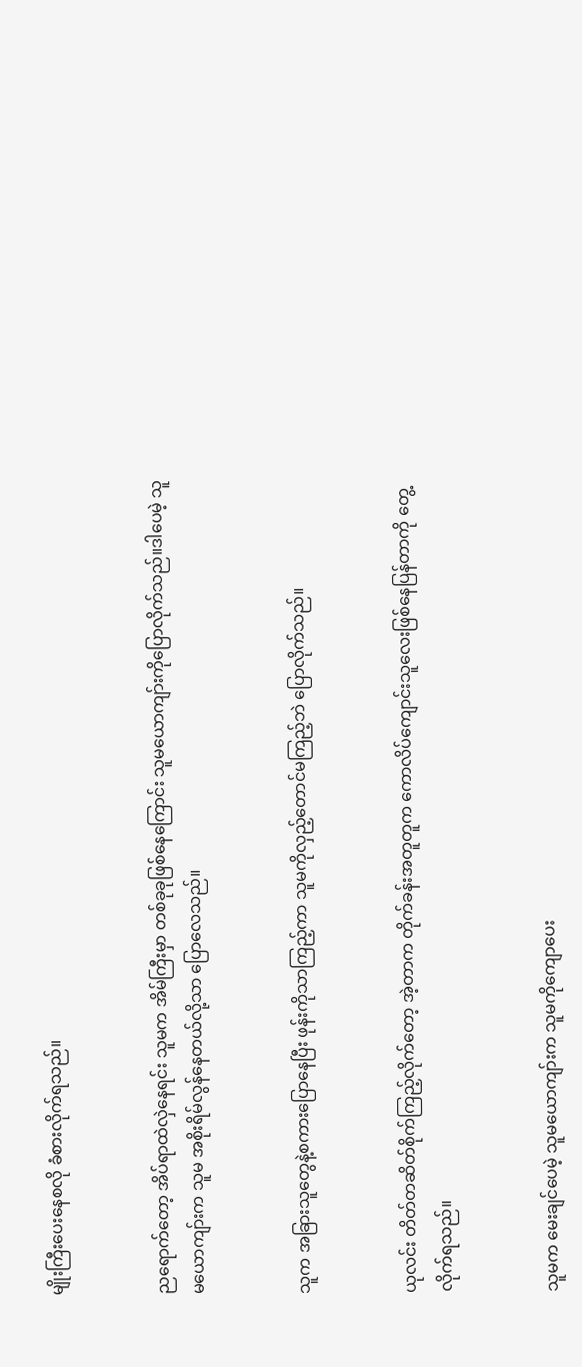မျိုးကြီးပေးနေစလို ခံစားလိုက်ရသည်။


ညရောက်တော့ အိပ်ရာထဲလှဲနေရင်း သူမက အိမ်ကြီးမှာ တစ်ခုခုဖြစ်နေကြောင်း သူမယောကျာ်းကိုပြောလိုက်သည်။ဒါပေမဲ့ သူမယောကျာ်းက သူမ အစိုးရိမ်လွန်နေတယ်လို့သာ ‌ပြောလေသည်။


သူက အခြားသူတွေနဲ့စကားပြောနေပြီး ဖုန်းကိုသာကြည့်ကာ သူမကိုလှည့်တောင်မကြည့်ဘဲ ပြောလိုက်သည်။


ယုလင်း တိတ်တဆိတ်စိုက်ကြည့်လိုက်တော့ အဲ့တာက တိုက်ခန်းအတူတူက ကောလိပ်ကျောင်းသူလေးဖြစ်နေပြန်တာကို တွေ့လိုက်ရသည်။


သူမက မေးချင်ပေမဲ့ သူမယောကျာ်းက သူမကိုကျောပေး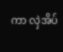ကာ လှဲအိပ်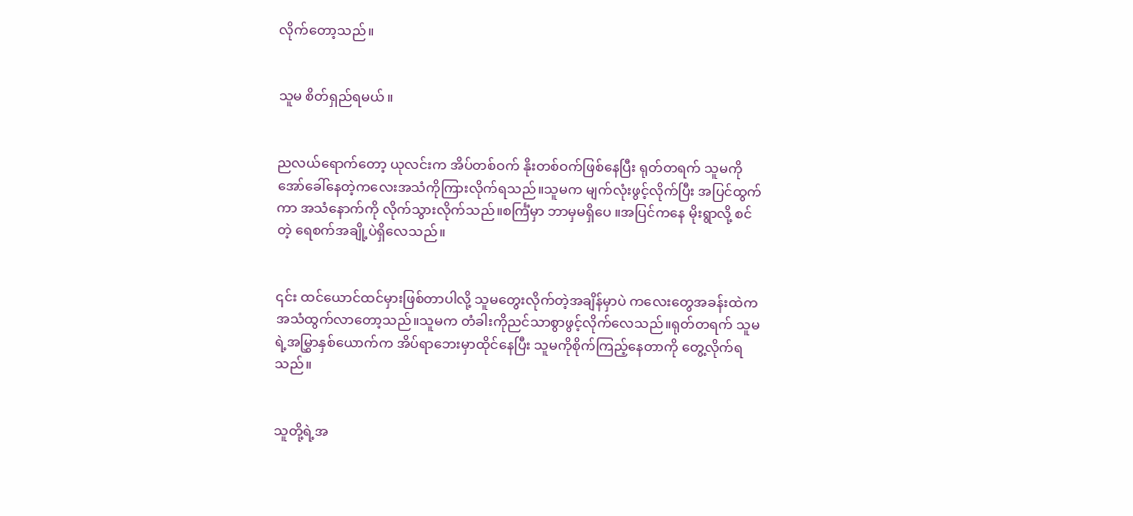လိုက်တော့သည်။


သူမ စိတ်ရှည်ရမယ်။


ညလယ်ရောက်တော့ ယုလင်းက အိပ်တစ်ဝက် နိုးတစ်ဝက်ဖြစ်နေပြီး ရုတ်တရက် သူမကို အော်ခေါ်နေတဲ့ကလေးအသံ‌ကိုကြားလိုက်ရသည်။သူမက မျက်လုံးဖွင့်လိုက်ပြီး အပြင်ထွက်ကာ အသံနောက်ကို လိုက်သွားလိုက်သည်။စင်္ကြံမှာ ဘာမှမရှိပေ ။အပြင်ကနေ မိုးရွာလို့ စင်တဲ့ ရေစက်အချို့ပဲရှိလေသည်။


၎င်း ထင်ယောင်ထင်မှားဖြစ်တာပါလို့ သူမတွေးလိုက်တဲ့အချိန်မှာပဲ ကလေးတွေအခန်းထဲက အသံထွက်လာတော့သည်။သူမက တံခါးကိုညင်သာစွာဖွင့်လိုက်လေသည်။ရုတ်တရက် သူမရဲ့အမြွှာနှစ်ယောက်က အိပ်ရာဘေးမှာထိုင်နေပြီး သူမကိုစိုက်ကြည့်နေတာကို တွေ့လိုက်ရသည်။


သူတို့ရဲ့အ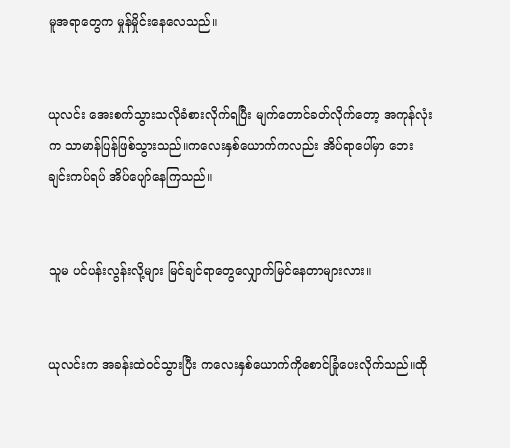မူအရာတွေက မှုန်မှိုင်းနေလေသည်။


ယုလင်း ‌အေးစက်သွားသလိုခံစားလိုက်ရပြီး မျက်တောင်ခတ်လိုက်တော့ အကုန်လုံးက သာမာန်ပြန်ဖြစ်သွားသည်။ကလေးနှစ်ယောက်ကလည်း အိပ်ရာပေါ်မှာ ဘေးချင်းကပ်ရပ် အိပ်ပျော်နေကြသည်။


သူမ ပင်ပန်းလွန်းလို့များ မြင်ချင်ရာတွေလျှောက်မြင်နေတာများလား။


ယုလင်းက အခန်းထဲဝင်သွားပြီး ကလေးနှစ်ယောက်ကိုစောင်ခြုံပေးလိုက်သည်။ထို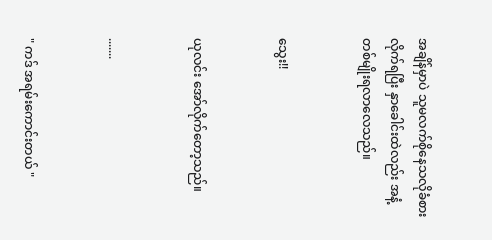အချိန်မှာပဲ သူမလက်စိုနေသလိုခံစားလိုက်ရပြီး နှာခေါင်းထဲလည်း အနံ့တစ်မျိုးရလာလေသည်။


သွေး!!


ယုလင်း အော်လိုက်တော့သည်။


.......


" ကဒ် အရမ်းကောင်းတယ် "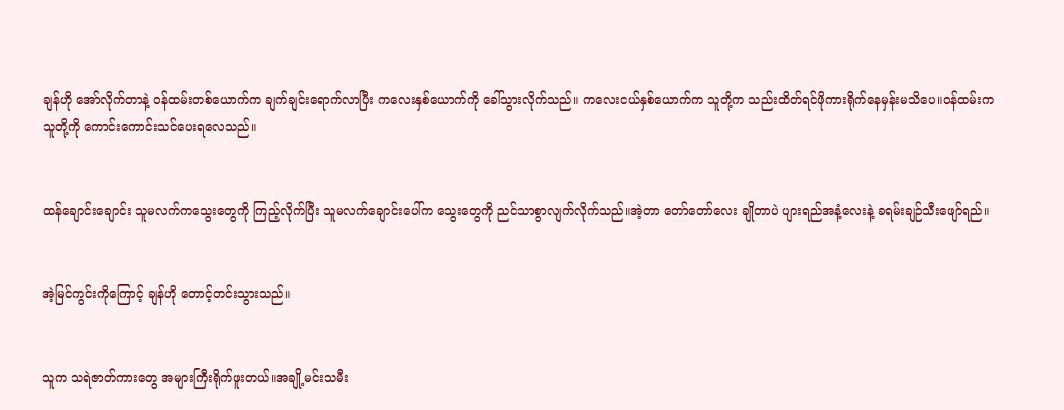ချန်ဟို အော်လိုက်တာနဲ့ ဝန်ထမ်းတစ်ယောက်က ချက်ချင်းရောက်လာပြီး ကလေးနှစ်ယောက်ကို ခေါ်သွားလိုက်သည်။ ကလေးငယ်နှစ်ယောက်က သူတို့က သည်းထိတ်ရင်ဖိုကားရိုက်နေမှန်းမသိပေ။ဝန်ထမ်းက သူတို့ကို ကောင်းကောင်းသင်ပေးရလေသည်။


ထန်ချောင်းချောင်း သူမလက်ကသွေးတွေကို ကြည့်လိုက်ပြီး သူမလက်ချောင်းပေါ်က သွေးတွေကို ညင်သာစွာလျက်လိုက်သည်။အဲ့တာ တော်‌တော်လေး ချိုတာပဲ ပျားရည်အနံ့လေးနဲ့ ခရမ်းချဉ်သီးဖျော်ရည်။


အဲ့မြင်ကွင်းကိုကြောင့် ချန်ဟို တောင့်တင်းသွားသည်။


သူက သရဲဇာတ်ကားတွေ အများကြီးရိုက်ဖူးတယ်။အချို့မင်းသမီး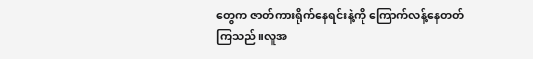တွေက ဇာတ်ကားရိုက်နေရင်းနဲ့ကို ကြောက်လန့်နေတတ်ကြသည်။လူအ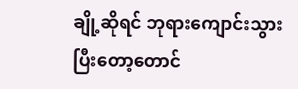ချို့ဆိုရင် ဘုရားကျောင်းသွားပြီးတော့တောင်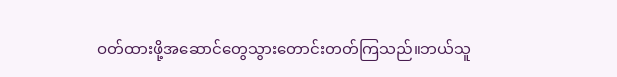ဝတ်ထားဖို့အဆောင်တွေသွားတောင်းတတ်ကြသည်။ဘယ်သူ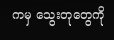ကမှ သွေးတုတွေကို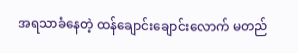အရသာခံနေတဲ့ ထန်ချောင်းချောင်းလောက် မတည်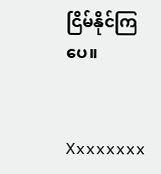ငြိမ်နိုင်ကြပေ။


Xxxxxxxx